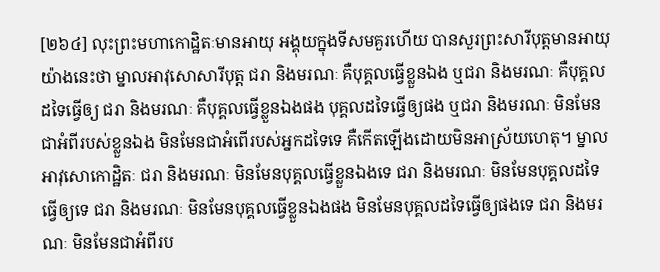[២៦៤] លុះព្រះមហាកោដ្ឋិតៈមានអាយុ អង្គុយក្នុងទីសមគួរហើយ បានសួរព្រះសារីបុត្តមានអាយុ យ៉ាងនេះថា ម្នាលអាវុសោសារីបុត្ត ជរា និងមរណៈ គឺបុគ្គលធ្វើខ្លួនឯង ឬជរា និងមរណៈ គឺបុគ្គលដទៃធ្វើឲ្យ ជរា និងមរណៈ គឺបុគ្គលធ្វើខ្លួនឯងផង បុគ្គលដទៃធ្វើឲ្យផង ឬជរា និងមរណៈ មិនមែនជាអំពីរបស់ខ្លួនឯង មិនមែនជាអំពើរបស់អ្នកដទៃទេ គឺកើតឡើងដោយមិនអាស្រ័យហេតុ។ ម្នាលអាវុសោកោដ្ឋិតៈ ជរា និងមរណៈ មិនមែនបុគ្គលធ្វើខ្លួនឯងទេ ជរា និងមរណៈ មិនមែនបុគ្គលដទៃធ្វើឲ្យទេ ជរា និងមរណៈ មិនមែនបុគ្គលធ្វើខ្លួនឯងផង មិនមែនបុគ្គលដទៃធ្វើឲ្យផងទេ ជរា និងមរណៈ មិនមែនជាអំពីរប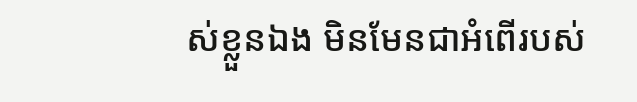ស់ខ្លួនឯង មិនមែនជាអំពើរបស់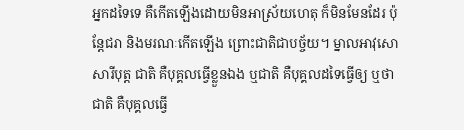អ្នកដទៃទេ គឺកើតឡើងដោយមិនអាស្រ័យហេតុ ក៏មិនមែនដែរ ប៉ុន្តែជរា និងមរណៈកើតឡើង ព្រោះជាតិជាបច្ច័យ។ ម្នាលអាវុសោសារីបុត្ត ជាតិ គឺបុគ្គលធ្វើខ្លួនឯង ឬជាតិ គឺបុគ្គលដទៃធ្វើឲ្យ ឬថាជាតិ គឺបុគ្គលធ្វើ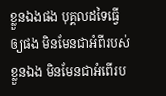ខ្លួនឯងផង បុគ្គលដទៃធ្វើឲ្យផង មិនមែនជាអំពីរបស់ខ្លួនឯង មិនមែនជាអំពើរប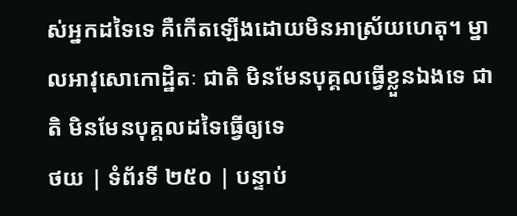ស់អ្នកដទៃទេ គឺកើតឡើងដោយមិនអាស្រ័យហេតុ។ ម្នាលអាវុសោកោដ្ឋិតៈ ជាតិ មិនមែនបុគ្គលធ្វើខ្លួនឯងទេ ជាតិ មិនមែនបុគ្គលដទៃធ្វើឲ្យទេ
ថយ | ទំព័រទី ២៥០ | បន្ទាប់